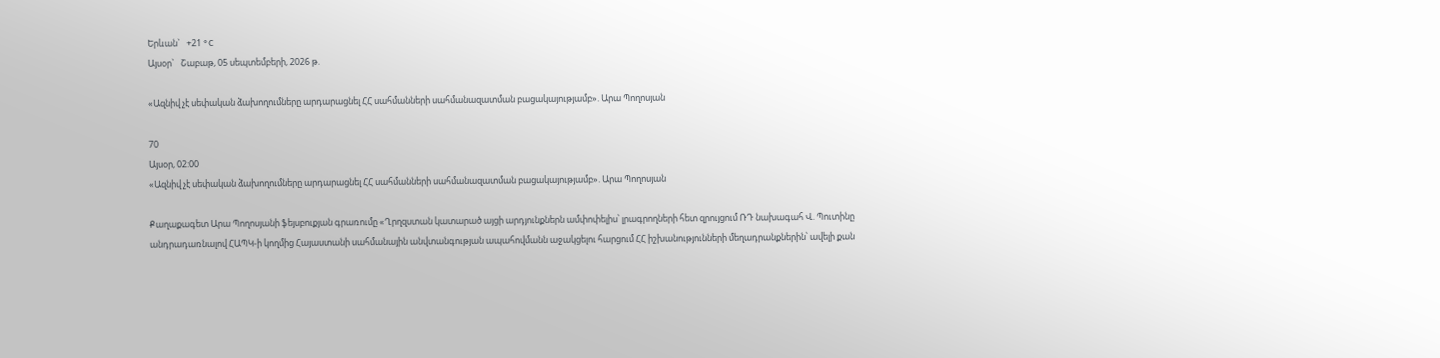Երևան`   +21 °C
Այսօր`   Շաբաթ, 05 սեպտեմբերի, 2026 թ.

«Ազնիվ չէ սեփական ձախողումները արդարացնել ՀՀ սահմանների սահմանազատման բացակայությամբ». Արա Պողոսյան

70
Այսօր, 02:00
«Ազնիվ չէ սեփական ձախողումները արդարացնել ՀՀ սահմանների սահմանազատման բացակայությամբ». Արա Պողոսյան

Քաղաքագետ Արա Պողոսյանի ֆեյսբուքյան գրառումը «Ղրղզստան կատարած այցի արդյունքներն ամփոփելիս՝ լրագրողների հետ զրույցում ՌԴ նախագահ Վ. Պուտինը անդրադառնալով ՀԱՊԿ-ի կողմից Հայաստանի սահմանային անվտանգության ապահովմանն աջակցելու հարցում ՀՀ իշխանությունների մեղադրանքներին՝ ավելի քան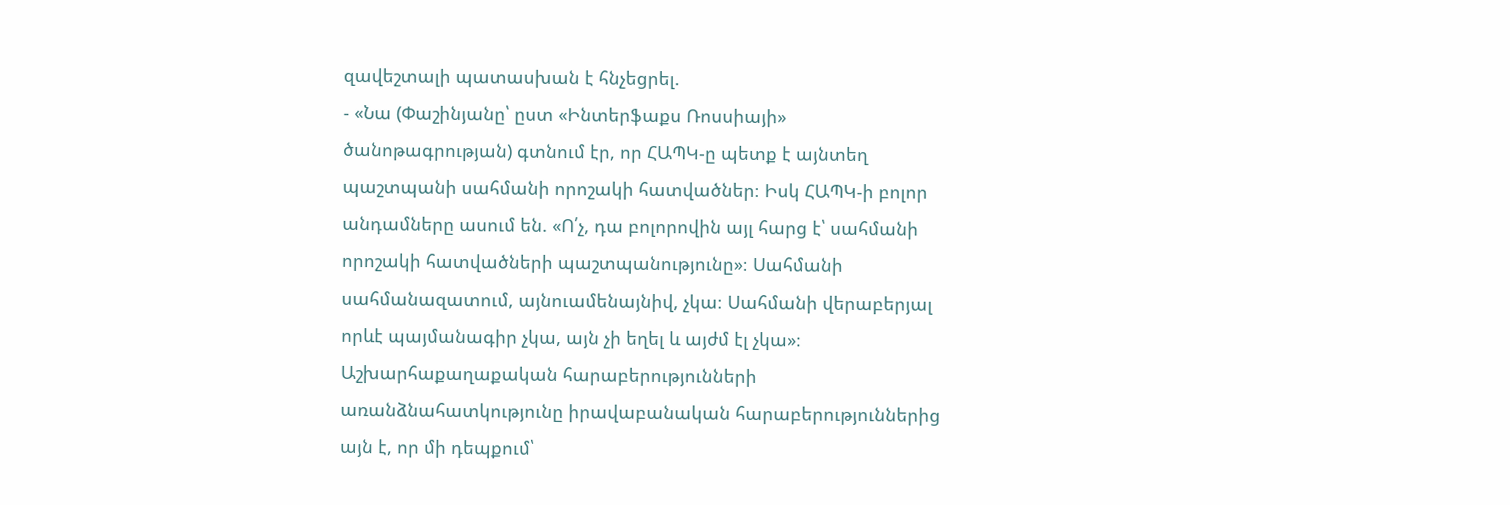զավեշտալի պատասխան է հնչեցրել.
- «Նա (Փաշինյանը՝ ըստ «Ինտերֆաքս Ռոսսիայի» ծանոթագրության) գտնում էր, որ ՀԱՊԿ-ը պետք է այնտեղ պաշտպանի սահմանի որոշակի հատվածներ։ Իսկ ՀԱՊԿ-ի բոլոր անդամները ասում են. «Ո՛չ, դա բոլորովին այլ հարց է՝ սահմանի որոշակի հատվածների պաշտպանությունը»։ Սահմանի սահմանազատում, այնուամենայնիվ, չկա։ Սահմանի վերաբերյալ որևէ պայմանագիր չկա, այն չի եղել և այժմ էլ չկա»։
Աշխարհաքաղաքական հարաբերությունների առանձնահատկությունը իրավաբանական հարաբերություններից այն է, որ մի դեպքում՝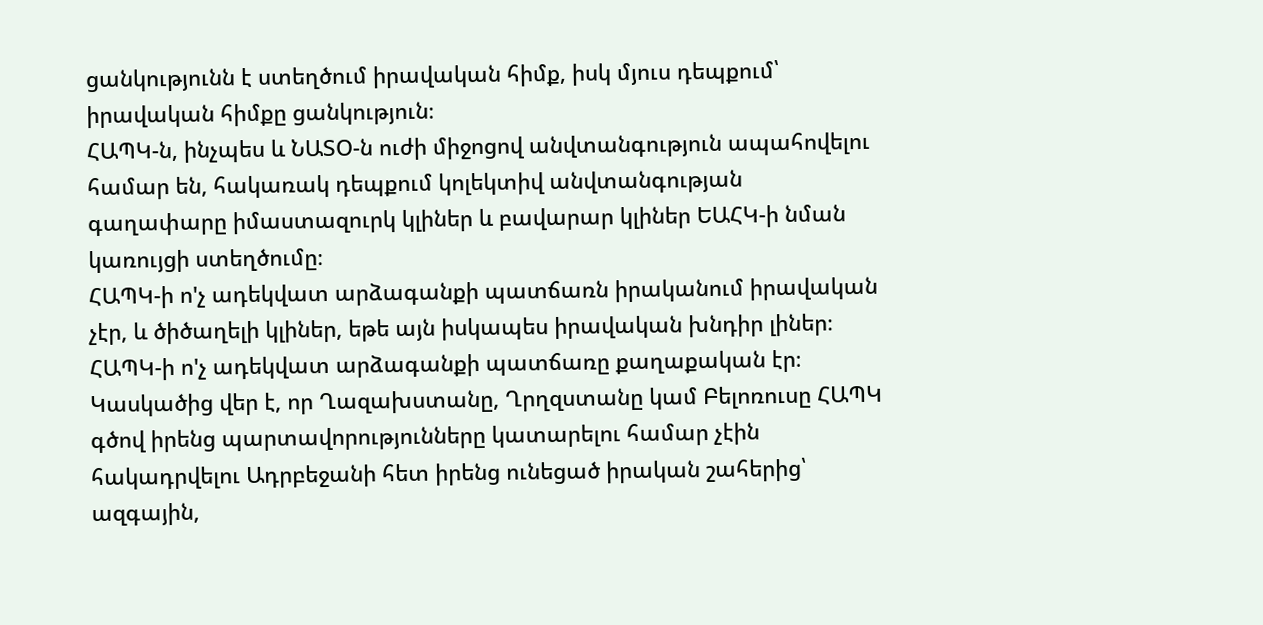ցանկությունն է ստեղծում իրավական հիմք, իսկ մյուս դեպքում՝ իրավական հիմքը ցանկություն։
ՀԱՊԿ-ն, ինչպես և ՆԱՏՕ-ն ուժի միջոցով անվտանգություն ապահովելու համար են, հակառակ դեպքում կոլեկտիվ անվտանգության գաղափարը իմաստազուրկ կլիներ և բավարար կլիներ ԵԱՀԿ-ի նման կառույցի ստեղծումը։
ՀԱՊԿ-ի ո'չ ադեկվատ արձագանքի պատճառն իրականում իրավական չէր, և ծիծաղելի կլիներ, եթե այն իսկապես իրավական խնդիր լիներ։
ՀԱՊԿ-ի ո'չ ադեկվատ արձագանքի պատճառը քաղաքական էր։
Կասկածից վեր է, որ Ղազախստանը, Ղրղզստանը կամ Բելոռուսը ՀԱՊԿ գծով իրենց պարտավորությունները կատարելու համար չէին հակադրվելու Ադրբեջանի հետ իրենց ունեցած իրական շահերից՝ ազգային,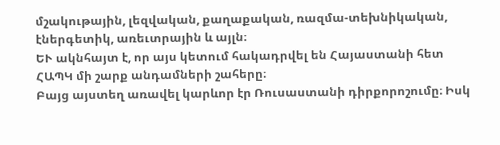մշակութային, լեզվական, քաղաքական, ռազմա-տեխնիկական, էներգետիկ, առեւտրային և այլն։
ԵՒ ակնհայտ է, որ այս կետում հակադրվել են Հայաստանի հետ ՀԱՊԿ մի շարք անդամների շահերը։
Բայց այստեղ առավել կարևոր էր Ռուսաստանի դիրքորոշումը։ Իսկ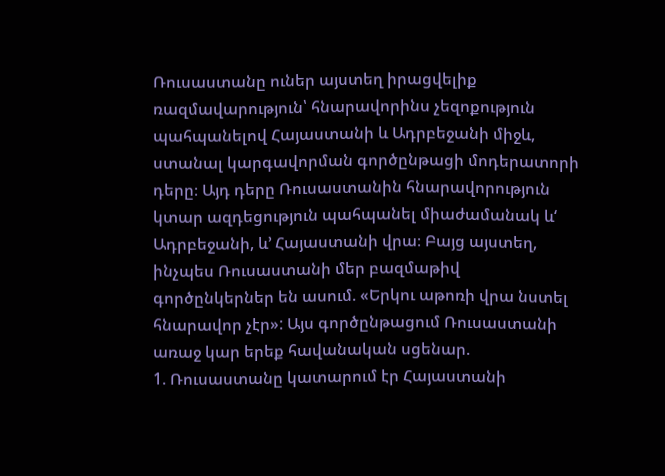Ռուսաստանը ուներ այստեղ իրացվելիք ռազմավարություն՝ հնարավորինս չեզոքություն պահպանելով Հայաստանի և Ադրբեջանի միջև, ստանալ կարգավորման գործընթացի մոդերատորի դերը։ Այդ դերը Ռուսաստանին հնարավորություն կտար ազդեցություն պահպանել միաժամանակ և‘ Ադրբեջանի, և’ Հայաստանի վրա։ Բայց այստեղ, ինչպես Ռուսաստանի մեր բազմաթիվ գործընկերներ են ասում. «Երկու աթոռի վրա նստել հնարավոր չէր»: Այս գործընթացում Ռուսաստանի առաջ կար երեք հավանական սցենար.
1. Ռուսաստանը կատարում էր Հայաստանի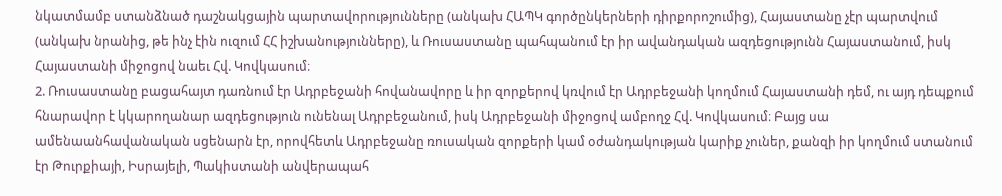նկատմամբ ստանձնած դաշնակցային պարտավորությունները (անկախ ՀԱՊԿ գործընկերների դիրքորոշումից), Հայաստանը չէր պարտվում (անկախ նրանից, թե ինչ էին ուզում ՀՀ իշխանությունները), և Ռուսաստանը պահպանում էր իր ավանդական ազդեցությունն Հայաստանում, իսկ Հայաստանի միջոցով նաեւ Հվ. Կովկասում։
2. Ռուսաստանը բացահայտ դառնում էր Ադրբեջանի հովանավորը և իր զորքերով կռվում էր Ադրբեջանի կողմում Հայաստանի դեմ, ու այդ դեպքում հնարավոր է կկարողանար ազդեցություն ունենալ Ադրբեջանում, իսկ Ադրբեջանի միջոցով ամբողջ Հվ. Կովկասում։ Բայց սա ամենաանհավանական սցենարն էր, որովհետև Ադրբեջանը ռուսական զորքերի կամ օժանդակության կարիք չուներ, քանզի իր կողմում ստանում էր Թուրքիայի, Իսրայելի, Պակիստանի անվերապահ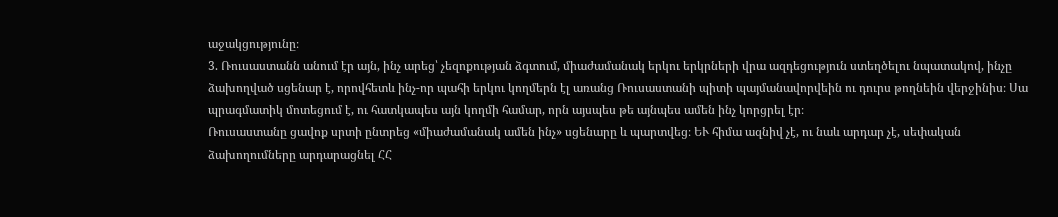աջակցությունը։
3. Ռուսաստանն անում էր այն, ինչ արեց՝ չեզոքության ձգտում, միաժամանակ երկու երկրների վրա ազդեցություն ստեղծելու նպատակով, ինչը ձախողված սցենար է, որովհետև ինչ-որ պահի երկու կողմերն էլ առանց Ռուսաստանի պիտի պայմանավորվեին ու դուրս թողնեին վերջինիս։ Սա պրագմատիկ մոտեցում է, ու հատկապես այն կողմի համար, որն այսպես թե այնպես ամեն ինչ կորցրել էր։
Ռուսաստանը ցավոք սրտի ընտրեց «միաժամանակ ամեն ինչ» սցենարը և պարտվեց։ ԵՒ հիմա ազնիվ չէ, ու նաև արդար չէ, սեփական ձախողումները արդարացնել ՀՀ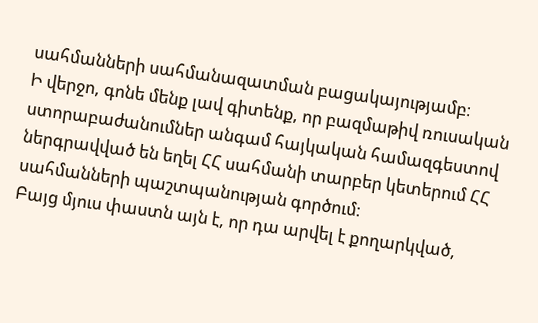սահմանների սահմանազատման բացակայությամբ։
Ի վերջո, գոնե մենք լավ գիտենք, որ բազմաթիվ ռուսական ստորաբաժանումներ անգամ հայկական համազգեստով ներգրավված են եղել ՀՀ սահմանի տարբեր կետերում ՀՀ սահմանների պաշտպանության գործում։
Բայց մյուս փաստն այն է, որ դա արվել է քողարկված,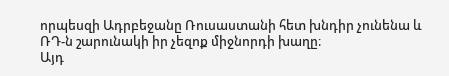որպեսզի Ադրբեջանը Ռուսաստանի հետ խնդիր չունենա և ՌԴ-ն շարունակի իր չեզոք միջնորդի խաղը։
Այդ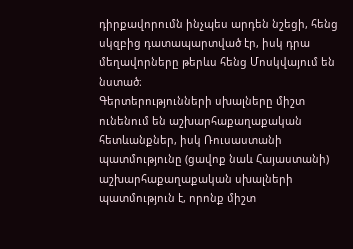դիրքավորումն ինչպես արդեն նշեցի, հենց սկզբից դատապարտված էր, իսկ դրա մեղավորները թերևս հենց Մոսկվայում են նստած։
Գերտերությունների սխալները միշտ ունենում են աշխարհաքաղաքական հետևանքներ, իսկ Ռուսաստանի պատմությունը (ցավոք նաև Հայաստանի) աշխարհաքաղաքական սխալների պատմություն է, որոնք միշտ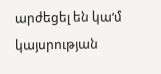արժեցել են կա‘մ կայսրության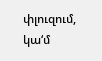փլուզում, կա‘մ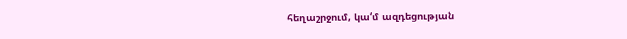հեղաշրջում, կա‘մ ազդեցության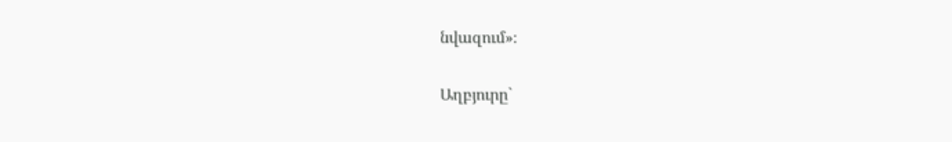նվազում»։

Աղբյուրը`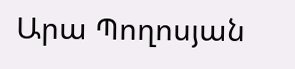Արա Պողոսյան